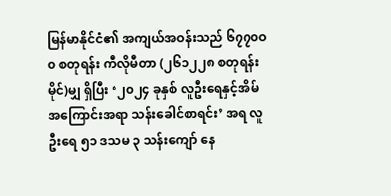မြန်မာနိုင်ငံ၏ အကျယ်အဝန်းသည် ၆၇၇၀ဝ၀ စတုရန်း ကီလိုမီတာ (၂၆၁၂၂၈ စတုရန်းမိုင်)မျှ ရှိပြီး ‘၂၀၂၄ ခုနှစ် လူဦးရေနှင့်အိမ်အကြောင်းအရာ သန်းခေါင်စာရင်း’ အရ လူဦးရေ ၅၁ ဒသမ ၃ သန်းကျော် နေ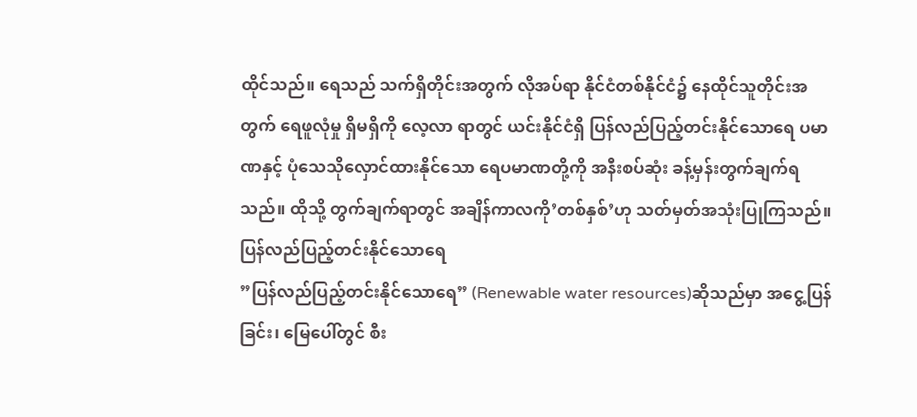ထိုင်သည်။ ရေသည် သက်ရှိတိုင်းအတွက် လိုအပ်ရာ နိုင်ငံတစ်နိုင်ငံ၌ နေထိုင်သူတိုင်းအတွက် ရေဖူလုံမှု ရှိမရှိကို လေ့လာ ရာတွင် ယင်းနိုင်ငံရှိ ပြန်လည်ပြည့်တင်းနိုင်သောရေ ပမာဏနှင့် ပုံသေသိုလှောင်ထားနိုင်သော ရေပမာဏတို့ကို အနီးစပ်ဆုံး ခန့်မှန်းတွက်ချက်ရသည်။ ထိုသို့ တွက်ချက်ရာတွင် အချိန်ကာလကို’တစ်နှစ်’ဟု သတ်မှတ်အသုံးပြုကြသည်။
ပြန်လည်ပြည့်တင်းနိုင်သောရေ
”ပြန်လည်ပြည့်တင်းနိုင်သောရေ” (Renewable water resources)ဆိုသည်မှာ အငွေ့ပြန်ခြင်း၊ မြေပေါ်တွင် စီး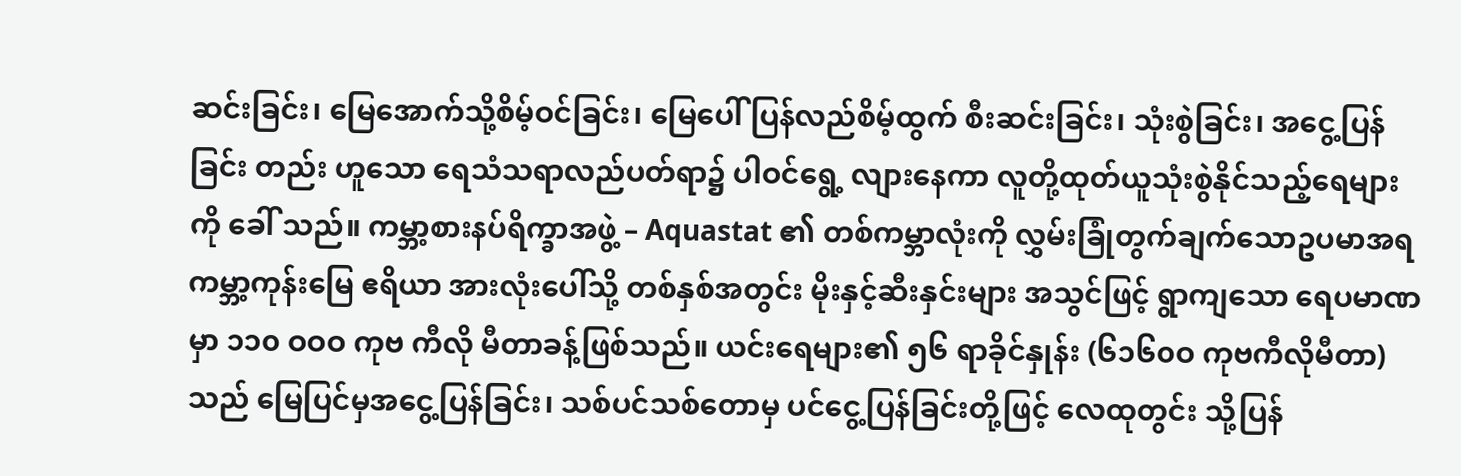ဆင်းခြင်း၊ မြေအောက်သို့စိမ့်ဝင်ခြင်း၊ မြေပေါ် ပြန်လည်စိမ့်ထွက် စီးဆင်းခြင်း၊ သုံးစွဲခြင်း၊ အငွေ့ပြန်ခြင်း တည်း ဟူသော ရေသံသရာလည်ပတ်ရာ၌ ပါဝင်ရွေ့ လျားနေကာ လူတို့ထုတ်ယူသုံးစွဲနိုင်သည့်ရေများကို ခေါ် သည်။ ကမ္ဘာ့စားနပ်ရိက္ခာအဖွဲ့ – Aquastat ၏ တစ်ကမ္ဘာလုံးကို လွှမ်းခြုံတွက်ချက်သောဥပမာအရ ကမ္ဘာ့ကုန်းမြေ ဧရိယာ အားလုံးပေါ်သို့ တစ်နှစ်အတွင်း မိုးနှင့်ဆီးနှင်းများ အသွင်ဖြင့် ရွာကျသော ရေပမာဏမှာ ၁၁၀ ဝဝဝ ကုဗ ကီလို မီတာခန့်ဖြစ်သည်။ ယင်းရေများ၏ ၅၆ ရာခိုင်နှုန်း (၆၁၆၀ဝ ကုဗကီလိုမီတာ)သည် မြေပြင်မှအငွေ့ပြန်ခြင်း၊ သစ်ပင်သစ်တောမှ ပင်ငွေ့ပြန်ခြင်းတို့ဖြင့် လေထုတွင်း သို့ပြန်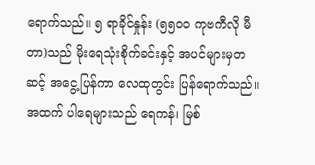ရောက်သည်။ ၅ ရာခိုင်နှုန်း (၅၅၀ဝ ကုဗကီလို မီတာ)သည် မိုးရေသုံးစိုက်ခင်းနှင့် အပင်များမှတဆင့် အငွေ့ပြန်ကာ လေထုတွင်း ပြန်ရောက်သည်။ အထက် ပါရေများသည် ရေကန်၊ မြစ်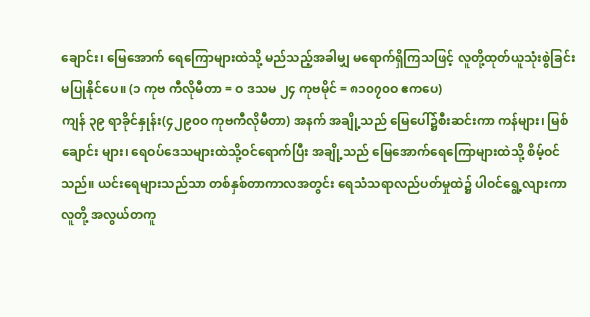ချောင်း၊ မြေအောက် ရေကြောများထဲသို့ မည်သည့်အခါမျှ မရောက်ရှိကြသဖြင့် လူတို့ထုတ်ယူသုံးစွဲခြင်း မပြုနိုင်ပေ။ (၁ ကုဗ ကီလိုမီတာ = ဝ ဒသမ ၂၄ ကုဗမိုင် = ၈၁၀၇၀ဝ ဧကပေ)
ကျန် ၃၉ ရာခိုင်နှုန်း(၄၂၉၀ဝ ကုဗကီလိုမီတာ) အနက် အချို့သည် မြေပေါ်၌စီးဆင်းကာ ကန်များ၊ မြစ်ချောင်း များ၊ ရေဝပ်ဒေသများထဲသို့ဝင်ရောက်ပြီး အချို့သည် မြေအောက်ရေကြောများထဲသို့ စိမ့်ဝင်သည်။ ယင်းရေများသည်သာ တစ်နှစ်တာကာလအတွင်း ရေသံသရာလည်ပတ်မှုထဲ၌ ပါဝင်ရွေ့လျားကာ လူတို့ အလွယ်တကူ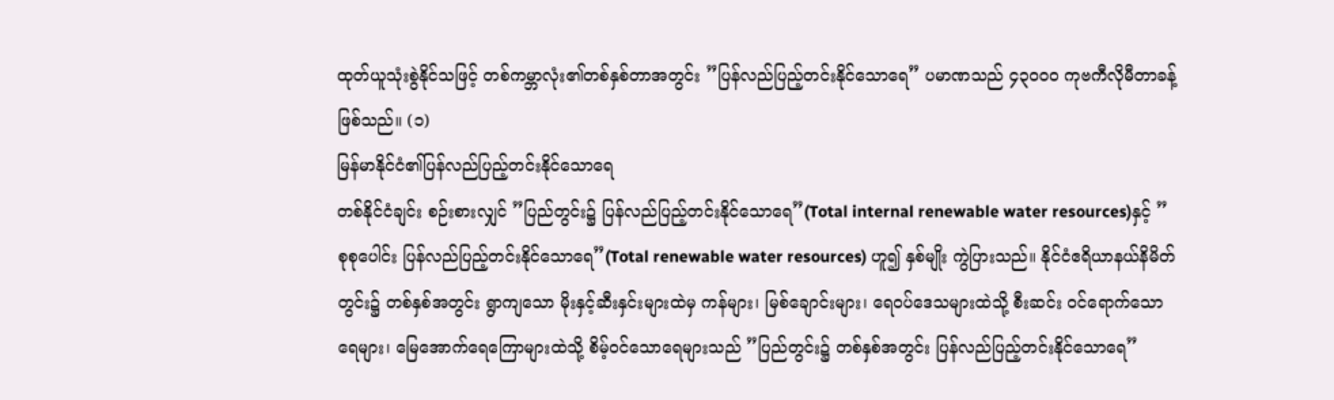ထုတ်ယူသုံးစွဲနိုင်သဖြင့် တစ်ကမ္ဘာလုံး၏တစ်နှစ်တာအတွင်း ”ပြန်လည်ပြည့်တင်းနိုင်သောရေ” ပမာဏသည် ၄၃၀ဝ၀ ကုဗကီလိုမီတာခန့် ဖြစ်သည်။ (၁)
မြန်မာနိုင်ငံ၏ပြန်လည်ပြည့်တင်းနိုင်သောရေ
တစ်နိုင်ငံချင်း စဉ်းစားလျှင် ”ပြည်တွင်း၌ ပြန်လည်ပြည့်တင်းနိုင်သောရေ”(Total internal renewable water resources)နှင့် ”စုစုပေါင်း ပြန်လည်ပြည့်တင်းနိုင်သောရေ”(Total renewable water resources) ဟူ၍ နှစ်မျိုး ကွဲပြားသည်။ နိုင်ငံဧရိယာနယ်နိမိတ်တွင်း၌ တစ်နှစ်အတွင်း ရွာကျသော မိုးနှင့်ဆီးနှင်းများထဲမှ ကန်များ၊ မြစ်ချောင်းများ၊ ရေဝပ်ဒေသများထဲသို့ စီးဆင်း ဝင်ရောက်သော ရေများ၊ မြေအောက်ရေကြောများထဲသို့ စိမ့်ဝင်သောရေများသည် ”ပြည်တွင်း၌ တစ်နှစ်အတွင်း ပြန်လည်ပြည့်တင်းနိုင်သောရေ”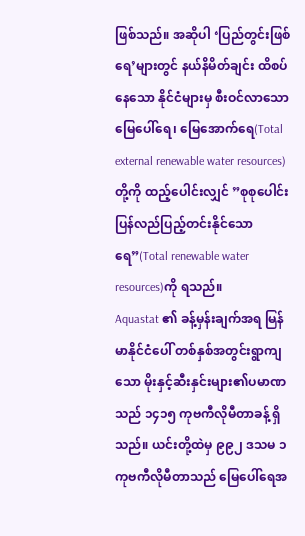ဖြစ်သည်။ အဆိုပါ ‘ပြည်တွင်းဖြစ်ရေ’များတွင် နယ်နိမိတ်ချင်း ထိစပ်နေသော နိုင်ငံများမှ စီးဝင်လာသော မြေပေါ်ရေ၊ မြေအောက်ရေ(Total external renewable water resources)တို့ကို ထည့်ပေါင်းလျှင် ”စုစုပေါင်း ပြန်လည်ပြည့်တင်းနိုင်သောရေ”(Total renewable water resources)ကို ရသည်။
Aquastat ၏ ခန့်မှန်းချက်အရ မြန်မာနိုင်ငံပေါ် တစ်နှစ်အတွင်းရွာကျသော မိုးနှင့်ဆီးနှင်းများ၏ပမာဏသည် ၁၄၁၅ ကုဗကီလိုမီတာခန့် ရှိသည်။ ယင်းတို့ထဲမှ ၉၉၂ ဒသမ ၁ ကုဗကီလိုမီတာသည် မြေပေါ်ရေအ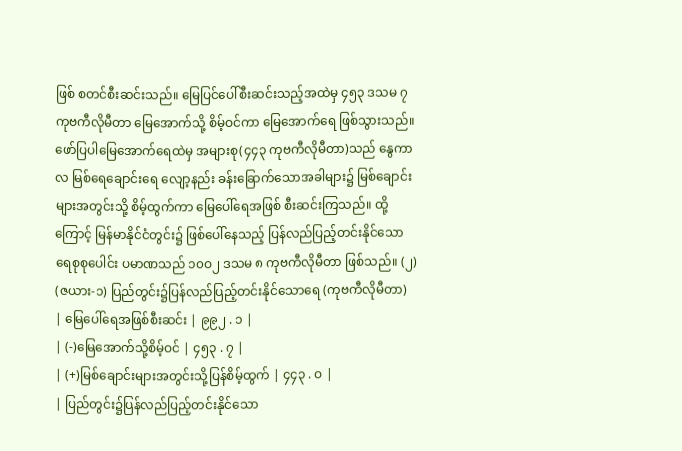ဖြစ် စတင်စီးဆင်းသည်။ မြေပြင်ပေါ်စီးဆင်းသည့်အထဲမှ ၄၅၃ ဒသမ ၇ ကုဗကီလိုမီတာ မြေအောက်သို့ စိမ့်ဝင်ကာ မြေအောက်ရေ ဖြစ်သွားသည်။
ဖော်ပြပါမြေအောက်ရေထဲမှ အများစု(၄၄၃ ကုဗကီလိုမီတာ)သည် နွေကာလ မြစ်ရေချောင်းရေ လျော့နည်း ခန်းခြောက်သောအခါများ၌ မြစ်ချောင်းများအတွင်းသို့ စိမ့်ထွက်ကာ မြေပေါ်ရေအဖြစ် စီးဆင်းကြသည်။ ထို့ကြောင့် မြန်မာနိုင်ငံတွင်း၌ ဖြစ်ပေါ်နေသည့် ပြန်လည်ပြည့်တင်းနိုင်သော ရေစုစုပေါင်း ပမာဏသည် ၁၀ဝ၂ ဒသမ ၈ ကုဗကီလိုမီတာ ဖြစ်သည်။ (၂)
(ဇယား-၁) ပြည်တွင်း၌ပြန်လည်ပြည့်တင်းနိုင်သောရေ (ကုဗကီလိုမီတာ)
| မြေပေါ်ရေအဖြစ်စီးဆင်း | ၉၉၂ . ၁ |
| (-)မြေအောက်သို့စိမ့်ဝင် | ၄၅၃ . ၇ |
| (+)မြစ်ချောင်းများအတွင်းသို့ပြန်စိမ့်ထွက် | ၄၄၃ . ဝ |
| ပြည်တွင်း၌ပြန်လည်ပြည့်တင်းနိုင်သော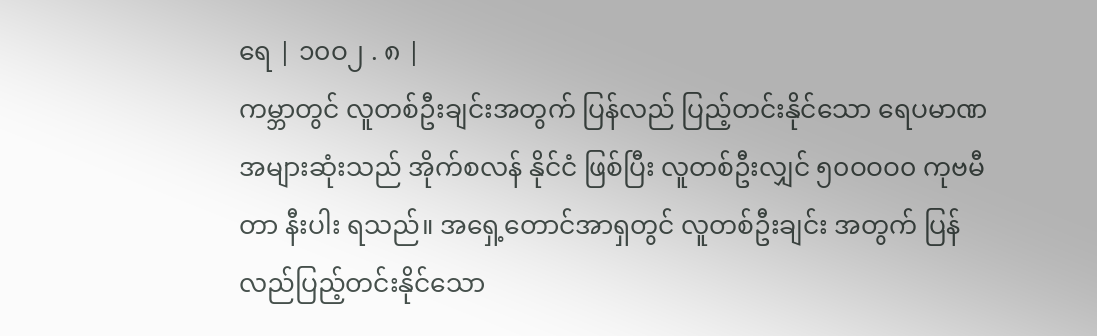ရေ | ၁၀ဝ၂ . ၈ |
ကမ္ဘာတွင် လူတစ်ဦးချင်းအတွက် ပြန်လည် ပြည့်တင်းနိုင်သော ရေပမာဏအများဆုံးသည် အိုက်စလန် နိုင်ငံ ဖြစ်ပြီး လူတစ်ဦးလျှင် ၅၀ဝဝဝ၀ ကုဗမီတာ နီးပါး ရသည်။ အရှေ့တောင်အာရှတွင် လူတစ်ဦးချင်း အတွက် ပြန်လည်ပြည့်တင်းနိုင်သော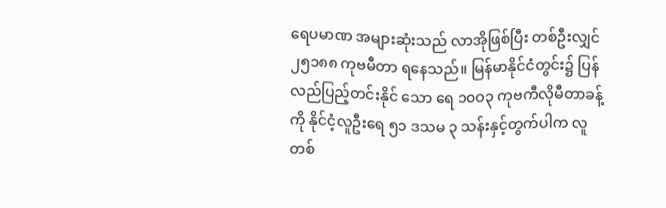ရေပမာဏ အများဆုံးသည် လာအိုဖြစ်ပြီး တစ်ဦးလျှင် ၂၅၁၈၈ ကုဗမီတာ ရနေသည်။ မြန်မာနိုင်ငံတွင်း၌ ပြန်လည်ပြည့်တင်းနိုင် သော ရေ ၁၀ဝ၃ ကုဗကီလိုမီတာခန့်ကို နိုင်ငံ့လူဦးရေ ၅၁ ဒသမ ၃ သန်းနှင့်တွက်ပါက လူတစ်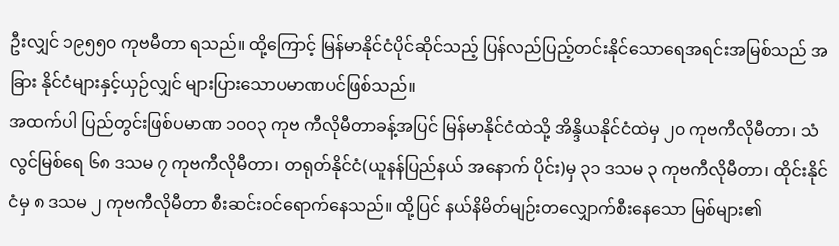ဦးလျှင် ၁၉၅၅၀ ကုဗမီတာ ရသည်။ ထို့ကြောင့် မြန်မာနိုင်ငံပိုင်ဆိုင်သည့် ပြန်လည်ပြည့်တင်းနိုင်သောရေအရင်းအမြစ်သည် အခြား နိုင်ငံများနှင့်ယှဉ်လျှင် များပြားသောပမာဏပင်ဖြစ်သည်။
အထက်ပါ ပြည်တွင်းဖြစ်ပမာဏ ၁၀ဝ၃ ကုဗ ကီလိုမီတာခန့်အပြင် မြန်မာနိုင်ငံထဲသို့ အိန္ဒိယနိုင်ငံထဲမှ ၂၀ ကုဗကီလိုမီတာ၊ သံလွင်မြစ်ရေ ၆၈ ဒသမ ၇ ကုဗကီလိုမီတာ၊ တရုတ်နိုင်ငံ(ယူနန်ပြည်နယ် အနောက် ပိုင်း)မှ ၃၁ ဒသမ ၃ ကုဗကီလိုမီတာ၊ ထိုင်းနိုင်ငံမှ ၈ ဒသမ ၂ ကုဗကီလိုမီတာ စီးဆင်းဝင်ရောက်နေသည်။ ထို့ပြင် နယ်နိမိတ်မျဉ်းတလျှောက်စီးနေသော မြစ်များ၏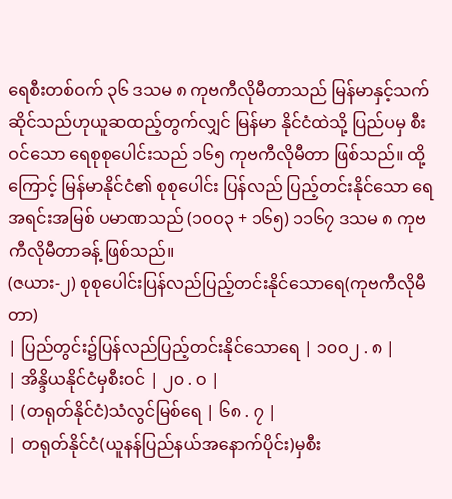ရေစီးတစ်ဝက် ၃၆ ဒသမ ၈ ကုဗကီလိုမီတာသည် မြန်မာနှင့်သက်ဆိုင်သည်ဟုယူဆထည့်တွက်လျှင် မြန်မာ နိုင်ငံထဲသို့ ပြည်ပမှ စီးဝင်သော ရေစုစုပေါင်းသည် ၁၆၅ ကုဗကီလိုမီတာ ဖြစ်သည်။ ထို့ကြောင့် မြန်မာနိုင်ငံ၏ စုစုပေါင်း ပြန်လည် ပြည့်တင်းနိုင်သော ရေအရင်းအမြစ် ပမာဏသည် (၁၀ဝ၃ + ၁၆၅) ၁၁၆၇ ဒသမ ၈ ကုဗကီလိုမီတာခန့် ဖြစ်သည်။
(ဇယား-၂) စုစုပေါင်းပြန်လည်ပြည့်တင်းနိုင်သောရေ(ကုဗကီလိုမီတာ)
| ပြည်တွင်း၌ပြန်လည်ပြည့်တင်းနိုင်သောရေ | ၁၀ဝ၂ . ၈ |
| အိန္ဒိယနိုင်ငံမှစီးဝင် | ၂၀ . ဝ |
| (တရုတ်နိုင်ငံ)သံလွင်မြစ်ရေ | ၆၈ . ၇ |
| တရုတ်နိုင်ငံ(ယူနန်ပြည်နယ်အနောက်ပိုင်း)မှစီး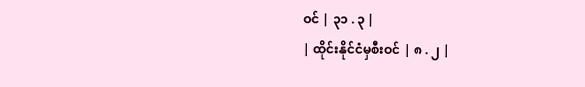ဝင် | ၃၁ . ၃ |
| ထိုင်းနိုင်ငံမှစီးဝင် | ၈ . ၂ |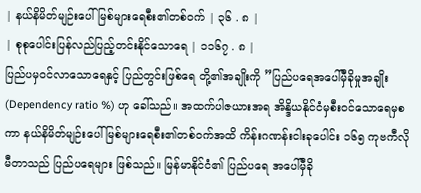| နယ်နိမိတ်မျဉ်းပေါ်မြစ်များရေစီး၏တစ်ဝက် | ၃၆ . ၈ |
| စုစုပေါင်းပြန်လည်ပြည့်တင်းနိုင်သောရေ | ၁၁၆၇ . ၈ |
ပြည်ပမှဝင်လာသောရေနှင့် ပြည်တွင်းဖြစ်ရေ တို့၏အချိုးကို ”ပြည်ပရေအပေါ်မှီခိုမှုအချိုး (Dependency ratio %) ဟု ခေါ်သည်။ အထက်ပါဇယားအရ အိန္ဒိယနိုင်ငံမှစီးဝင်သောရေမှစကာ နယ်နိမိတ်မျဉ်းပေါ် မြစ်များရေစီး၏တစ်ဝက်အထိ ကိန်းဂဏန်းငါးခုပေါင်း ၁၆၅ ကုဗကီလိုမီတာသည် ပြည်ပရေများ ဖြစ်သည်။ မြန်မာနိုင်ငံ၏ ပြည်ပရေ အပေါ်မှီခို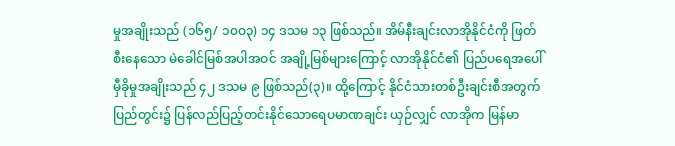မှုအချိုးသည် (၁၆၅/ ၁၀ဝ၃) ၁၄ ဒသမ ၁၃ ဖြစ်သည်။ အိမ်နီးချင်းလာအိုနိုင်ငံကို ဖြတ်စီးနေသော မဲခေါင်မြစ်အပါအဝင် အချို့မြစ်များကြောင့် လာအိုနိုင်ငံ၏ ပြည်ပရေအပေါ်မှီခိုမှုအချိုးသည် ၄၂ ဒသမ ၉ ဖြစ်သည်(၃)။ ထို့ကြောင့် နိုင်ငံသားတစ်ဦးချင်းစီအတွက် ပြည်တွင်း၌ ပြန်လည်ပြည့်တင်းနိုင်သောရေပမာဏချင်း ယှဉ်လျှင် လာအိုက မြန်မာ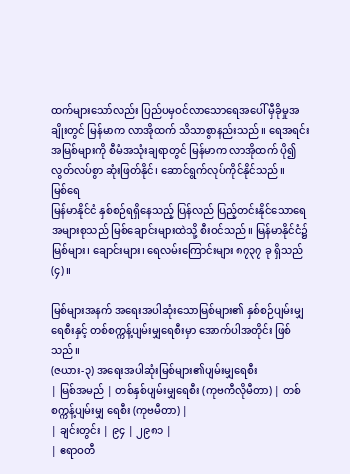ထက်များသော်လည်း ပြည်ပမှဝင်လာသောရေအပေါ် မှီခိုမှုအချိုးတွင် မြန်မာက လာအိုထက် သိသာစွာနည်းသည်။ ရေအရင်းအမြစ်များကို စီမံအသုံးချရာတွင် မြန်မာက လာအိုထက် ပို၍ လွတ်လပ်စွာ ဆုံးဖြတ်နိုင်၊ ဆောင်ရွက်လုပ်ကိုင်နိုင်သည်။
မြစ်ရေ
မြန်မာနိုင်ငံ နှစ်စဉ်ရရှိနေသည့် ပြန်လည် ပြည့်တင်းနိုင်သောရေအများစုသည် မြစ်ချောင်းများထဲသို့ စီးဝင်သည်။ မြန်မာနိုင်ငံ၌ မြစ်များ၊ ချောင်းများ၊ ရေလမ်းကြောင်းများ ၈၇၃၇ ခု ရှိသည်(၄)။

မြစ်များအနက် အရေးအပါဆုံးသောမြစ်များ၏ နှစ်စဉ်ပျမ်းမျှရေစီးနှင့် တစ်စက္ကန့်ပျမ်းမျှရေစီးမှာ အောက်ပါအတိုင်း ဖြစ်သည်။
(ဇယား-၃) အရေးအပါဆုံးမြစ်များ၏ပျမ်းမျှရေစီး
| မြစ်အမည် | တစ်နှစ်ပျမ်းမျှရေစီး (ကုဗကီလိုမီတာ) | တစ်စက္ကန့်ပျမ်းမျှ ရေစီး (ကုဗမီတာ) |
| ချင်းတွင်း | ၉၄ | ၂၉၈၁ |
| ဧရာဝတီ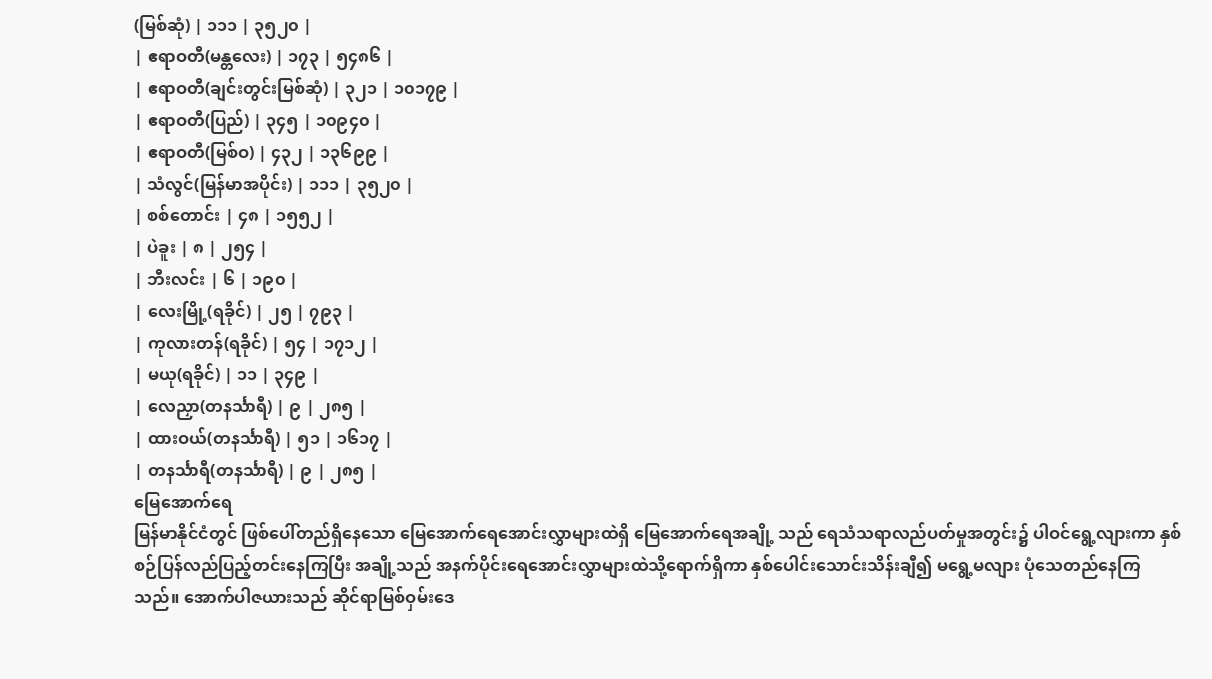(မြစ်ဆုံ) | ၁၁၁ | ၃၅၂၀ |
| ဧရာဝတီ(မန္တလေး) | ၁၇၃ | ၅၄၈၆ |
| ဧရာဝတီ(ချင်းတွင်းမြစ်ဆုံ) | ၃၂၁ | ၁၀၁၇၉ |
| ဧရာဝတီ(ပြည်) | ၃၄၅ | ၁၀၉၄၀ |
| ဧရာဝတီ(မြစ်ဝ) | ၄၃၂ | ၁၃၆၉၉ |
| သံလွင်(မြန်မာအပိုင်း) | ၁၁၁ | ၃၅၂၀ |
| စစ်တောင်း | ၄၈ | ၁၅၅၂ |
| ပဲခူး | ၈ | ၂၅၄ |
| ဘီးလင်း | ၆ | ၁၉၀ |
| လေးမြို့(ရခိုင်) | ၂၅ | ၇၉၃ |
| ကုလားတန်(ရခိုင်) | ၅၄ | ၁၇၁၂ |
| မယု(ရခိုင်) | ၁၁ | ၃၄၉ |
| လေညှာ(တနင်္သာရီ) | ၉ | ၂၈၅ |
| ထားဝယ်(တနင်္သာရီ) | ၅၁ | ၁၆၁၇ |
| တနင်္သာရီ(တနင်္သာရီ) | ၉ | ၂၈၅ |
မြေအောက်ရေ
မြန်မာနိုင်ငံတွင် ဖြစ်ပေါ်တည်ရှိနေသော မြေအောက်ရေအောင်းလွှာများထဲရှိ မြေအောက်ရေအချို့ သည် ရေသံသရာလည်ပတ်မှုအတွင်း၌ ပါဝင်ရွေ့လျားကာ နှစ်စဉ်ပြန်လည်ပြည့်တင်းနေကြပြီး အချို့သည် အနက်ပိုင်းရေအောင်းလွှာများထဲသို့ရောက်ရှိကာ နှစ်ပေါင်းသောင်းသိန်းချီ၍ မရွေ့မလျား ပုံသေတည်နေကြသည်။ အောက်ပါဇယားသည် ဆိုင်ရာမြစ်ဝှမ်းဒေ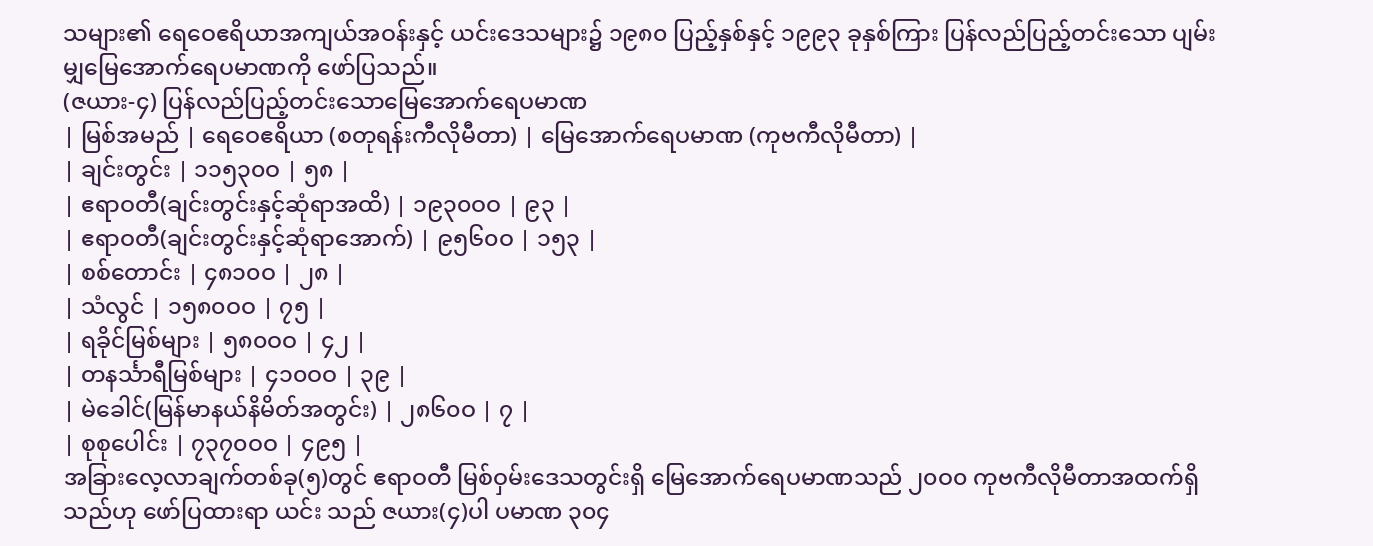သများ၏ ရေဝေဧရိယာအကျယ်အဝန်းနှင့် ယင်းဒေသများ၌ ၁၉၈၀ ပြည့်နှစ်နှင့် ၁၉၉၃ ခုနှစ်ကြား ပြန်လည်ပြည့်တင်းသော ပျမ်းမျှမြေအောက်ရေပမာဏကို ဖော်ပြသည်။
(ဇယား-၄) ပြန်လည်ပြည့်တင်းသောမြေအောက်ရေပမာဏ
| မြစ်အမည် | ရေဝေဧရိယာ (စတုရန်းကီလိုမီတာ) | မြေအောက်ရေပမာဏ (ကုဗကီလိုမီတာ) |
| ချင်းတွင်း | ၁၁၅၃၀ဝ | ၅၈ |
| ဧရာဝတီ(ချင်းတွင်းနှင့်ဆုံရာအထိ) | ၁၉၃၀ဝဝ | ၉၃ |
| ဧရာဝတီ(ချင်းတွင်းနှင့်ဆုံရာအောက်) | ၉၅၆၀ဝ | ၁၅၃ |
| စစ်တောင်း | ၄၈၁၀ဝ | ၂၈ |
| သံလွင် | ၁၅၈၀ဝဝ | ၇၅ |
| ရခိုင်မြစ်များ | ၅၈၀ဝဝ | ၄၂ |
| တနင်္သာရီမြစ်များ | ၄၁၀ဝဝ | ၃၉ |
| မဲခေါင်(မြန်မာနယ်နိမိတ်အတွင်း) | ၂၈၆၀ဝ | ၇ |
| စုစုပေါင်း | ၇၃၇၀ဝဝ | ၄၉၅ |
အခြားလေ့လာချက်တစ်ခု(၅)တွင် ဧရာဝတီ မြစ်ဝှမ်းဒေသတွင်းရှိ မြေအောက်ရေပမာဏသည် ၂၀ဝ၀ ကုဗကီလိုမီတာအထက်ရှိသည်ဟု ဖော်ပြထားရာ ယင်း သည် ဇယား(၄)ပါ ပမာဏ ၃၀၄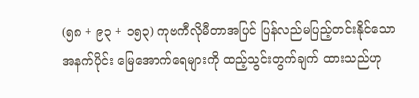(၅၈ + ၉၃ + ၁၅၃) ကုဗကီလိုမီတာအပြင် ပြန်လည်မပြည့်တင်းနိုင်သော အနက်ပိုင်း မြေအောက်ရေများကို ထည့်သွင်းတွက်ချက် ထားသည်ဟု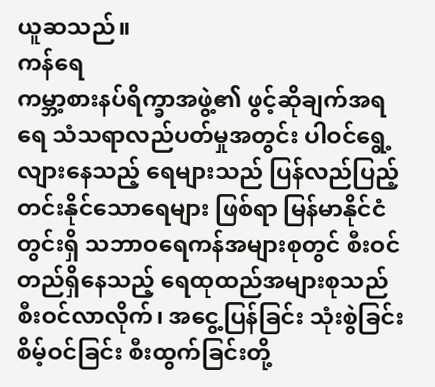ယူဆသည်။
ကန်ရေ
ကမ္ဘာ့စားနပ်ရိက္ခာအဖွဲ့၏ ဖွင့်ဆိုချက်အရ ရေ သံသရာလည်ပတ်မှုအတွင်း ပါဝင်ရွေ့လျားနေသည့် ရေများသည် ပြန်လည်ပြည့်တင်းနိုင်သောရေများ ဖြစ်ရာ မြန်မာနိုင်ငံတွင်းရှိ သဘာဝရေကန်အများစုတွင် စီးဝင် တည်ရှိနေသည့် ရေထုထည်အများစုသည် စီးဝင်လာလိုက်၊ အငွေ့ပြန်ခြင်း သုံးစွဲခြင်း စိမ့်ဝင်ခြင်း စီးထွက်ခြင်းတို့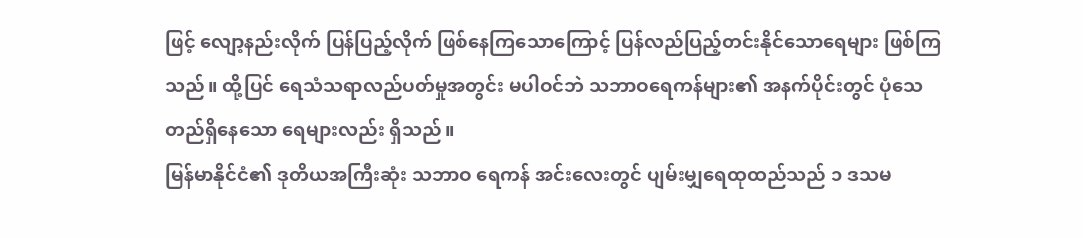ဖြင့် လျော့နည်းလိုက် ပြန်ပြည့်လိုက် ဖြစ်နေကြသောကြောင့် ပြန်လည်ပြည့်တင်းနိုင်သောရေများ ဖြစ်ကြသည်။ ထို့ပြင် ရေသံသရာလည်ပတ်မှုအတွင်း မပါဝင်ဘဲ သဘာဝရေကန်များ၏ အနက်ပိုင်းတွင် ပုံသေတည်ရှိနေသော ရေများလည်း ရှိသည်။
မြန်မာနိုင်ငံ၏ ဒုတိယအကြီးဆုံး သဘာဝ ရေကန် အင်းလေးတွင် ပျမ်းမျှရေထုထည်သည် ၁ ဒသမ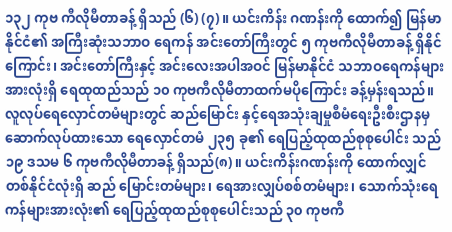၁၃၂ ကုဗ ကီလိုမီတာခန့် ရှိသည် (၆) (၇)။ ယင်းကိန်း ဂဏန်းကို ထောက်၍ မြန်မာနိုင်ငံ၏ အကြီးဆုံးသဘာဝ ရေကန် အင်းတော်ကြီးတွင် ၅ ကုဗကီလိုမီတာခန့် ရှိနိုင်ကြောင်း၊ အင်းတော်ကြီးနှင့် အင်းလေးအပါအဝင် မြန်မာနိုင်ငံ သဘာဝရေကန်များအားလုံးရှိ ရေထုထည်သည် ၁၀ ကုဗကီလိုမီတာထက်မပိုကြောင်း ခန့်မှန်းရသည်။
လူလုပ်ရေလှောင်တမံများတွင် ဆည်မြောင်း နှင့်ရေအသုံးချမှုစီမံရေးဦးစီးဌာနမှ ဆောက်လုပ်ထားသော ရေလှောင်တမံ ၂၃၅ ခု၏ ရေပြည့်ထုထည်စုစုပေါင်း သည် ၁၉ ဒသမ ၆ ကုဗကီလိုမီတာခန့် ရှိသည်(၈)။ ယင်းကိန်းဂဏန်းကို ထောက်လျှင် တစ်နိုင်ငံလုံးရှိ ဆည် မြောင်းတမံများ၊ ရေအားလျှပ်စစ်တမံများ၊ သောက်သုံးရေကန်များအားလုံး၏ ရေပြည့်ထုထည်စုစုပေါင်းသည် ၃၀ ကုဗကီ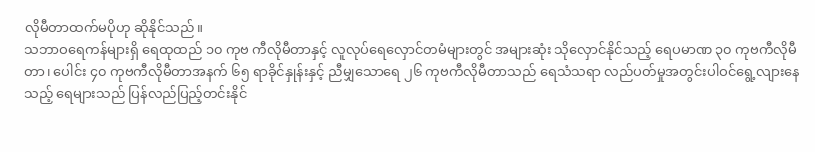လိုမီတာထက်မပိုဟု ဆိုနိုင်သည်။
သဘာဝရေကန်များရှိ ရေထုထည် ၁၀ ကုဗ ကီလိုမီတာနှင့် လူလုပ်ရေလှောင်တမံများတွင် အများဆုံး သိုလှောင်နိုင်သည့် ရေပမာဏ ၃၀ ကုဗကီလိုမီတာ၊ ပေါင်း ၄၀ ကုဗကီလိုမီတာအနက် ၆၅ ရာခိုင်နှုန်းနှင့် ညီမျှသောရေ ၂၆ ကုဗကီလိုမီတာသည် ရေသံသရာ လည်ပတ်မှုအတွင်းပါဝင်ရွေ့လျားနေသည့် ရေများသည် ပြန်လည်ပြည့်တင်းနိုင်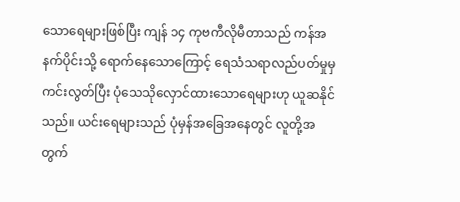သောရေများဖြစ်ပြီး ကျန် ၁၄ ကုဗကီလိုမီတာသည် ကန်အနက်ပိုင်းသို့ ရောက်နေသောကြောင့် ရေသံသရာလည်ပတ်မှုမှ ကင်းလွတ်ပြီး ပုံသေသိုလှောင်ထားသောရေများဟု ယူဆနိုင်သည်။ ယင်းရေများသည် ပုံမှန်အခြေအနေတွင် လူတို့အတွက်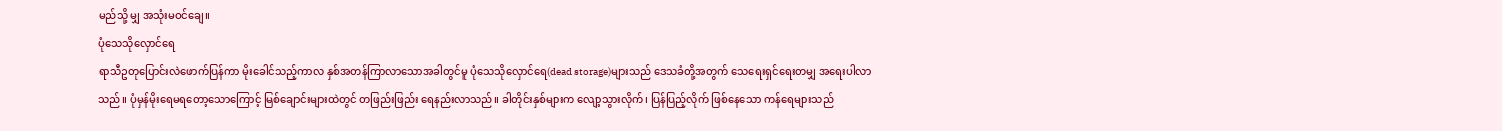မည်သို့ မျှ အသုံးမဝင်ချေ။
ပုံသေသိုလှောင်ရေ
ရာသီဥတုပြောင်းလဲဖောက်ပြန်ကာ မိုးခေါင်သည့်ကာလ နှစ်အတန်ကြာလာသောအခါတွင်မူ ပုံသေသိုလှောင်ရေ(dead storage)များသည် ဒေသခံတို့အတွက် သေရေးရှင်ရေးတမျှ အရေးပါလာသည်။ ပုံမှန်မိုးရေမရတော့သောကြောင့် မြစ်ချောင်းများထဲတွင် တဖြည်းဖြည်း ရေနည်းလာသည်။ ခါတိုင်းနှစ်များက လျော့သွားလိုက်၊ ပြန်ပြည့်လိုက် ဖြစ်နေသော ကန်ရေများသည်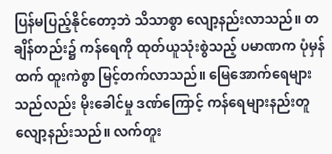ပြန်မပြည့်နိုင်တော့ဘဲ သိသာစွာ လျော့နည်းလာသည်။ တချိန်တည်း၌ ကန်ရေကို ထုတ်ယူသုံးစွဲသည့် ပမာဏက ပုံမှန်ထက် ထူးကဲစွာ မြင့်တက်လာသည်။ မြေအောက်ရေများသည်လည်း မိုးခေါင်မှု ဒဏ်ကြောင့် ကန်ရေများနည်းတူ လျော့နည်းသည်။ လက်တူး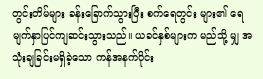တွင်းတိမ်များ ခန်းခြောက်သွားပြီး စက်ရေတွင်း များ၏ ရေမျက်နှာပြင်ကျဆင်းသွားသည်။ ယခင်နှစ်များက မည်သို့ မျှ အသုံးချခြင်းမရှိခဲ့သော ကန်အနက်ပိုင်း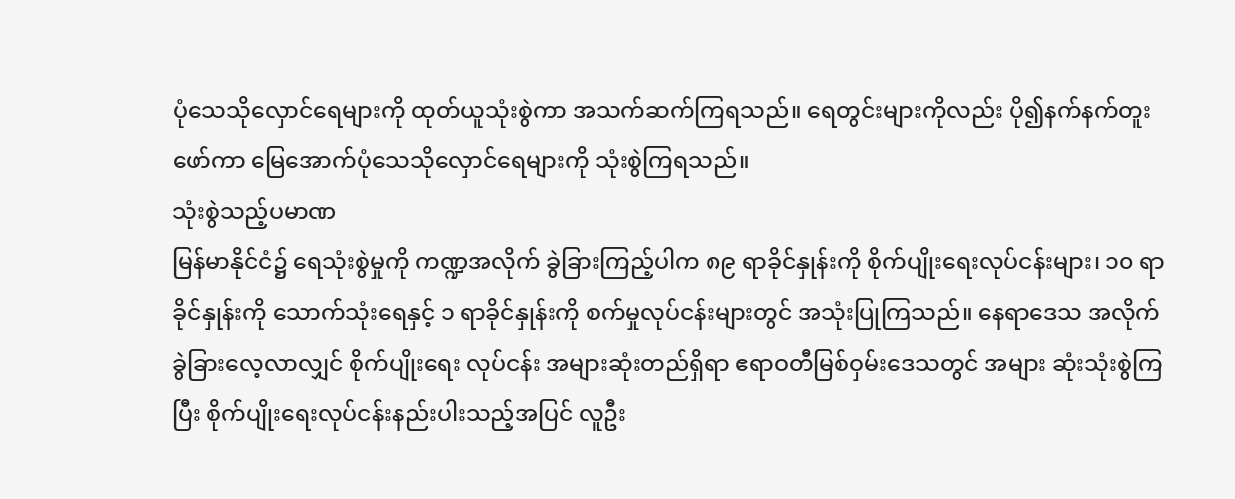ပုံသေသိုလှောင်ရေများကို ထုတ်ယူသုံးစွဲကာ အသက်ဆက်ကြရသည်။ ရေတွင်းများကိုလည်း ပို၍နက်နက်တူးဖော်ကာ မြေအောက်ပုံသေသိုလှောင်ရေများကို သုံးစွဲကြရသည်။
သုံးစွဲသည့်ပမာဏ
မြန်မာနိုင်ငံ၌ ရေသုံးစွဲမှုကို ကဏ္ဍအလိုက် ခွဲခြားကြည့်ပါက ၈၉ ရာခိုင်နှုန်းကို စိုက်ပျိုးရေးလုပ်ငန်းများ၊ ၁၀ ရာခိုင်နှုန်းကို သောက်သုံးရေနှင့် ၁ ရာခိုင်နှုန်းကို စက်မှုလုပ်ငန်းများတွင် အသုံးပြုကြသည်။ နေရာဒေသ အလိုက် ခွဲခြားလေ့လာလျှင် စိုက်ပျိုးရေး လုပ်ငန်း အများဆုံးတည်ရှိရာ ဧရာဝတီမြစ်ဝှမ်းဒေသတွင် အများ ဆုံးသုံးစွဲကြပြီး စိုက်ပျိုးရေးလုပ်ငန်းနည်းပါးသည့်အပြင် လူဦး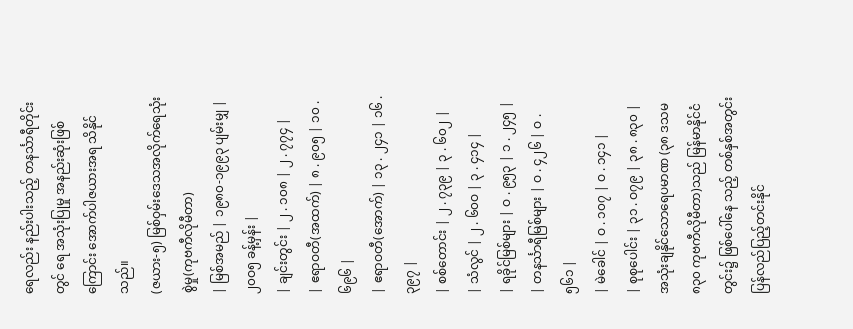ရေလည်း နည်းပါးသည့် တနင်္သာရီတိုင်းတွင် ရေ အသုံးပြုမှု အနည်းဆုံးဖြစ်ကြောင်း အောက်ပါဇယားအရ သိနိုင်သည်။
(ဇယား-၅) မြစ်ဝှမ်းဒေသအလိုက်ရေသုံးစွဲမှု(ကုဗကီလိုမီတာ)
| မြစ်အမည် | ၁၉၈၀-၁၉၉၃ ပျမ်းမျှ | ၂၀ဝ၅ ခန့်မှန်း |
| ချင်းတွင်း | ၂ . ၁၀၈ | ၂ . ၇၇၄ |
| ဧရာဝတီ(အထက်) | ၈ . ၉၀၅ | ၁၀ . ၆၉၆ |
| ဧရာဝတီ(အောက်) | ၁၃ . ၂၄၁ | ၁၆ . ၃၉၇ |
| စစ်တောင်း | ၂ . ၇၃၉ | ၃ . ၆၀၂ |
| သံလွင် | ၂ . ၆၀ဝ | ၃ . ၄၁၄ |
| ရခိုင်မြစ်များ | ဝ . ၉၅၃ | ၁ . ၂၄၅ |
| တနင်္သာရီမြစ်များ | ဝ . ၄၂၆ | ဝ . ၅၆၁ |
| မဲခေါင် | ဝ . ၁၀၇ | ဝ . ၁၄၁ |
| စုစုပေါင်း | ၃၁ . ဝ၇၉ | ၃၈ . ၈၃၀ |
အသုံးချနိုင်သောရေပမာဏ (၃၈ ဒသမ ၈၃၀ ကုဗကီလိုမီတာ)သည် မြန်မာနိုင်ငံတွင်း၌ ဖြစ်ပေါ်နေ သည့် တစ်နှစ်အတွင်း ပြန်လည်ပြည့်တင်းနိုင်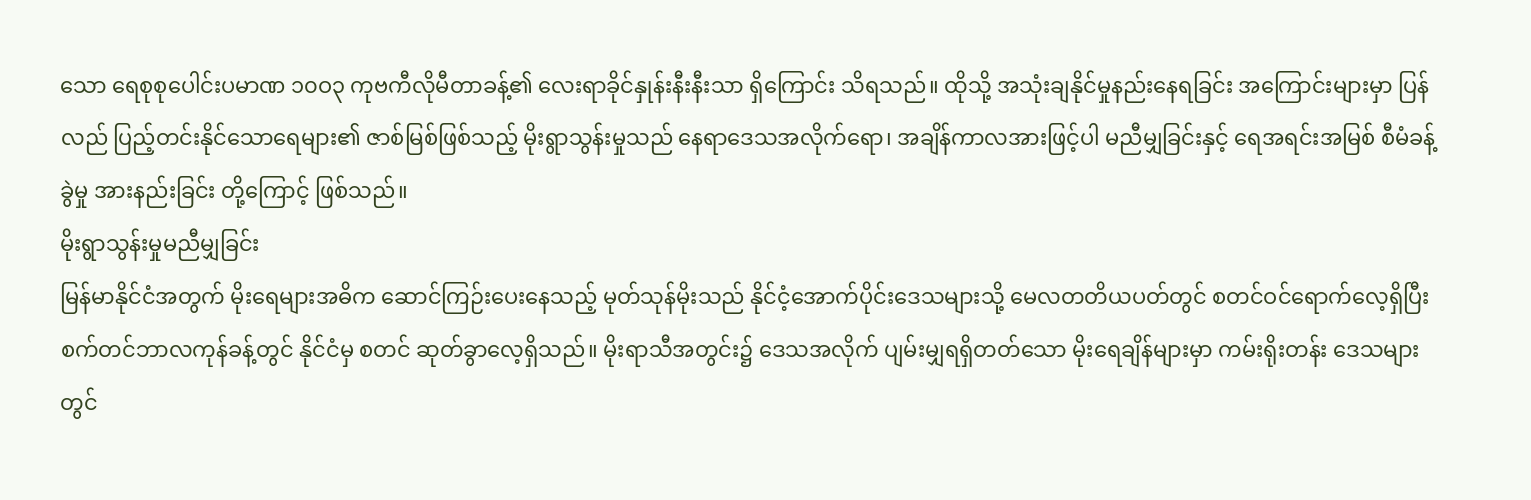သော ရေစုစုပေါင်းပမာဏ ၁၀ဝ၃ ကုဗကီလိုမီတာခန့်၏ လေးရာခိုင်နှုန်းနီးနီးသာ ရှိကြောင်း သိရသည်။ ထိုသို့ အသုံးချနိုင်မှုနည်းနေရခြင်း အကြောင်းများမှာ ပြန်လည် ပြည့်တင်းနိုင်သောရေများ၏ ဇာစ်မြစ်ဖြစ်သည့် မိုးရွာသွန်းမှုသည် နေရာဒေသအလိုက်ရော၊ အချိန်ကာလအားဖြင့်ပါ မညီမျှခြင်းနှင့် ရေအရင်းအမြစ် စီမံခန့်ခွဲမှု အားနည်းခြင်း တို့ကြောင့် ဖြစ်သည်။
မိုးရွာသွန်းမှုမညီမျှခြင်း
မြန်မာနိုင်ငံအတွက် မိုးရေများအဓိက ဆောင်ကြဉ်းပေးနေသည့် မုတ်သုန်မိုးသည် နိုင်ငံ့အောက်ပိုင်းဒေသများသို့ မေလတတိယပတ်တွင် စတင်ဝင်ရောက်လေ့ရှိပြီး စက်တင်ဘာလကုန်ခန့်တွင် နိုင်ငံမှ စတင် ဆုတ်ခွာလေ့ရှိသည်။ မိုးရာသီအတွင်း၌ ဒေသအလိုက် ပျမ်းမျှရရှိတတ်သော မိုးရေချိန်များမှာ ကမ်းရိုးတန်း ဒေသများတွင်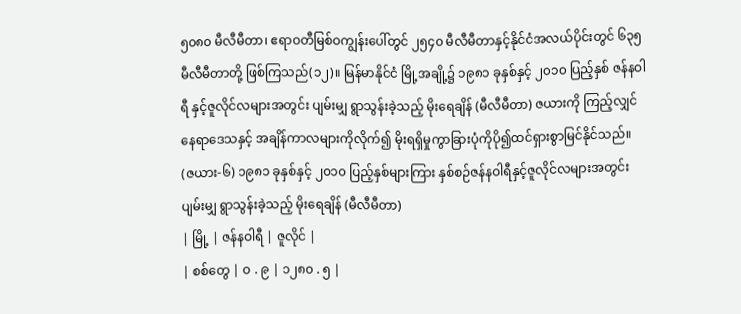၅၀၈၀ မီလီမီတာ၊ ဧရာဝတီမြစ်ဝကျွန်းပေါ်တွင် ၂၅၄၀ မီလီမီတာနှင့်နိုင်ငံအလယ်ပိုင်းတွင် ၆၃၅ မီလီမီတာတို့ ဖြစ်ကြသည်(၁၂)။ မြန်မာနိုင်ငံ မြို့အချို့၌ ၁၉၈၁ ခုနှစ်နှင့် ၂၀၁၀ ပြည့်နှစ် ဇန်နဝါရီ နှင့်ဇူလိုင်လများအတွင်း ပျမ်းမျှ ရွာသွန်းခဲ့သည့် မိုးရေချိန် (မီလီမီတာ) ဇယားကို ကြည့်လျှင် နေရာဒေသနှင့် အချိန်ကာလများကိုလိုက်၍ မိုးရရှိမှုကွာခြားပုံကိုပို၍ထင်ရှားစွာမြင်နိုင်သည်။
(ဇယား-၆) ၁၉၈၁ ခုနှစ်နှင့် ၂၀၁၀ ပြည့်နှစ်များကြား နှစ်စဉ်ဇန်နဝါရီနှင့်ဇူလိုင်လများအတွင်း ပျမ်းမျှ ရွာသွန်းခဲ့သည့် မိုးရေချိန် (မီလီမီတာ)
| မြို့ | ဇန်နဝါရီ | ဇူလိုင် |
| စစ်တွေ | ဝ . ၉ | ၁၂၈၀ . ၅ |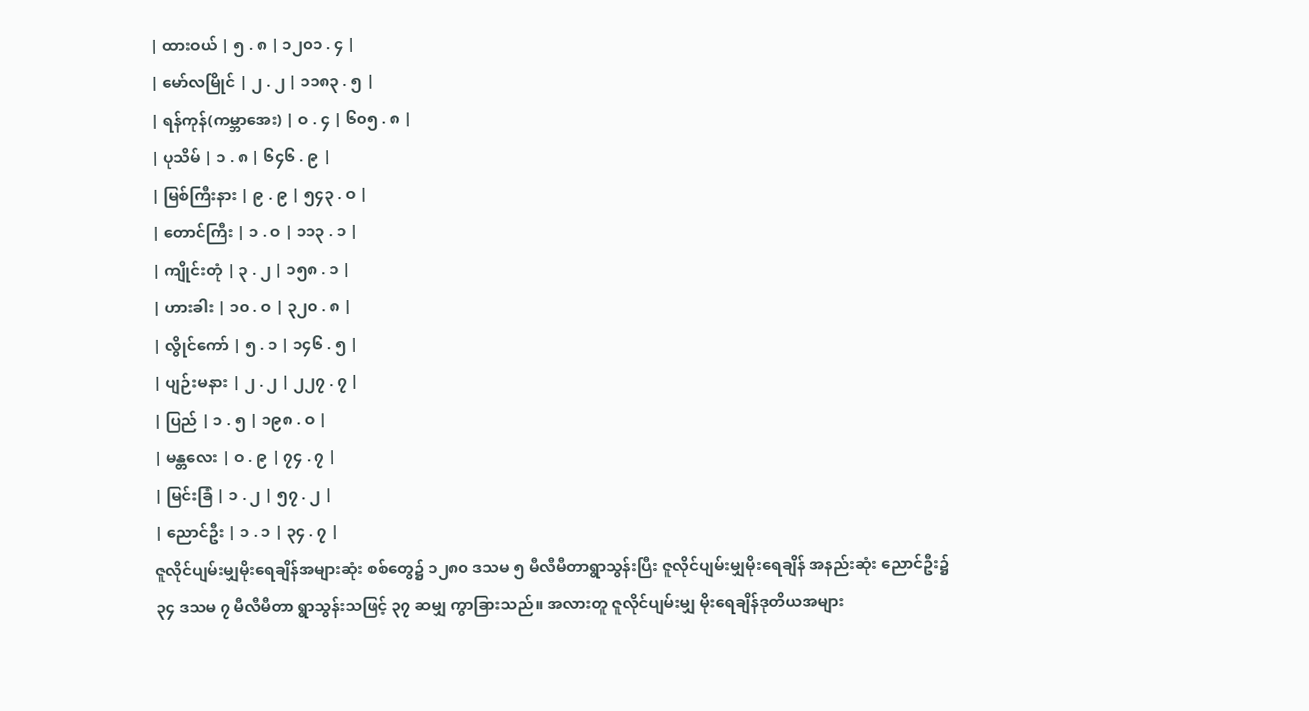| ထားဝယ် | ၅ . ၈ | ၁၂၀၁ . ၄ |
| မော်လမြိုင် | ၂ . ၂ | ၁၁၈၃ . ၅ |
| ရန်ကုန်(ကမ္ဘာအေး) | ဝ . ၄ | ၆၀၅ . ၈ |
| ပုသိမ် | ၁ . ၈ | ၆၄၆ . ၉ |
| မြစ်ကြီးနား | ၉ . ၉ | ၅၄၃ . ဝ |
| တောင်ကြီး | ၁ . ဝ | ၁၁၃ . ၁ |
| ကျိုင်းတုံ | ၃ . ၂ | ၁၅၈ . ၁ |
| ဟားခါး | ၁၀ . ဝ | ၃၂၀ . ၈ |
| လွိုင်ကော် | ၅ . ၁ | ၁၄၆ . ၅ |
| ပျဉ်းမနား | ၂ . ၂ | ၂၂၇ . ၇ |
| ပြည် | ၁ . ၅ | ၁၉၈ . ဝ |
| မန္တလေး | ဝ . ၉ | ၇၄ . ၇ |
| မြင်းခြံ | ၁ . ၂ | ၅၇ . ၂ |
| ညောင်ဦး | ၁ . ၁ | ၃၄ . ၇ |
ဇူလိုင်ပျမ်းမျှမိုးရေချိန်အများဆုံး စစ်တွေ၌ ၁၂၈၀ ဒသမ ၅ မီလီမီတာရွာသွန်းပြီး ဇူလိုင်ပျမ်းမျှမိုးရေချိန် အနည်းဆုံး ညောင်ဦး၌ ၃၄ ဒသမ ၇ မီလီမီတာ ရွာသွန်းသဖြင့် ၃၇ ဆမျှ ကွာခြားသည်။ အလားတူ ဇူလိုင်ပျမ်းမျှ မိုးရေချိန်ဒုတိယအများ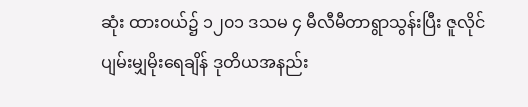ဆုံး ထားဝယ်၌ ၁၂၀၁ ဒသမ ၄ မီလီမီတာရွာသွန်းပြီး ဇူလိုင်ပျမ်းမျှမိုးရေချိန် ဒုတိယအနည်း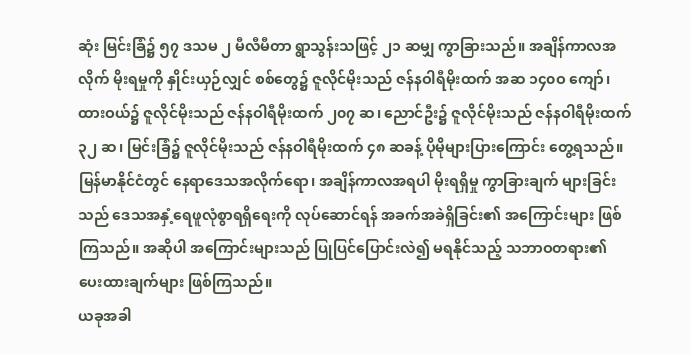ဆုံး မြင်းခြံ၌ ၅၇ ဒသမ ၂ မီလီမီတာ ရွာသွန်းသဖြင့် ၂၁ ဆမျှ ကွာခြားသည်။ အချိန်ကာလအလိုက် မိုးရမှုကို နှိုင်းယှဉ်လျှင် စစ်တွေ၌ ဇူလိုင်မိုးသည် ဇန်နဝါရီမိုးထက် အဆ ၁၄၀ဝ ကျော်၊ ထားဝယ်၌ ဇူလိုင်မိုးသည် ဇန်နဝါရီမိုးထက် ၂၀၇ ဆ၊ ညောင်ဦး၌ ဇူလိုင်မိုးသည် ဇန်နဝါရီမိုးထက် ၃၂ ဆ၊ မြင်းခြံ၌ ဇူလိုင်မိုးသည် ဇန်နဝါရီမိုးထက် ၄၈ ဆခန့် ပိုမိုများပြားကြောင်း တွေ့ရသည်။ မြန်မာနိုင်ငံတွင် နေရာဒေသအလိုက်ရော၊ အချိန်ကာလအရပါ မိုးရရှိမှု ကွာခြားချက် များခြင်းသည် ဒေသအနှံ့ရေဖူလုံစွာရရှိရေးကို လုပ်ဆောင်ရန် အခက်အခဲရှိခြင်း၏ အကြောင်းများ ဖြစ်ကြသည်။ အဆိုပါ အကြောင်းများသည် ပြုပြင်ပြောင်းလဲ၍ မရနိုင်သည့် သဘာဝတရား၏ ပေးထားချက်များ ဖြစ်ကြသည်။
ယခုအခါ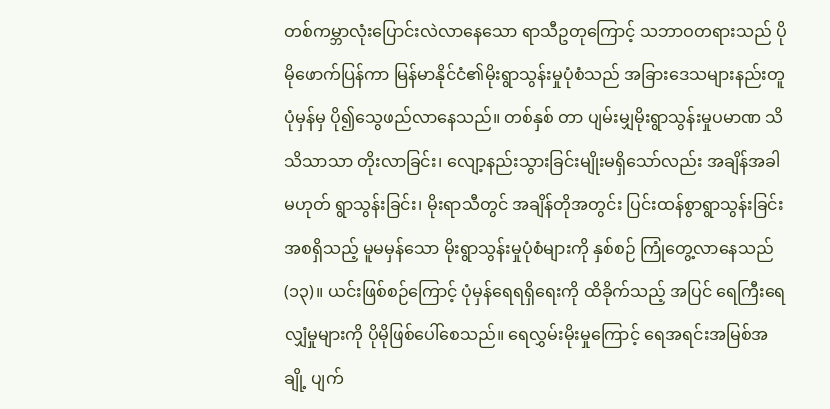တစ်ကမ္ဘာလုံးပြောင်းလဲလာနေသော ရာသီဥတုကြောင့် သဘာဝတရားသည် ပိုမိုဖောက်ပြန်ကာ မြန်မာနိုင်ငံ၏မိုးရွာသွန်းမှုပုံစံသည် အခြားဒေသများနည်းတူ ပုံမှန်မှ ပို၍သွေဖည်လာနေသည်။ တစ်နှစ် တာ ပျမ်းမျှမိုးရွာသွန်းမှုပမာဏ သိသိသာသာ တိုးလာခြင်း၊ လျော့နည်းသွားခြင်းမျိုးမရှိသော်လည်း အချိန်အခါ မဟုတ် ရွာသွန်းခြင်း၊ မိုးရာသီတွင် အချိန်တိုအတွင်း ပြင်းထန်စွာရွာသွန်းခြင်း အစရှိသည့် မူမမှန်သော မိုးရွာသွန်းမှုပုံစံများကို နှစ်စဉ် ကြုံတွေ့လာနေသည်(၁၃)။ ယင်းဖြစ်စဉ်ကြောင့် ပုံမှန်ရေရရှိရေးကို ထိခိုက်သည့် အပြင် ရေကြီးရေလျှံမှုများကို ပိုမိုဖြစ်ပေါ်စေသည်။ ရေလွှမ်းမိုးမှုကြောင့် ရေအရင်းအမြစ်အချို့ ပျက်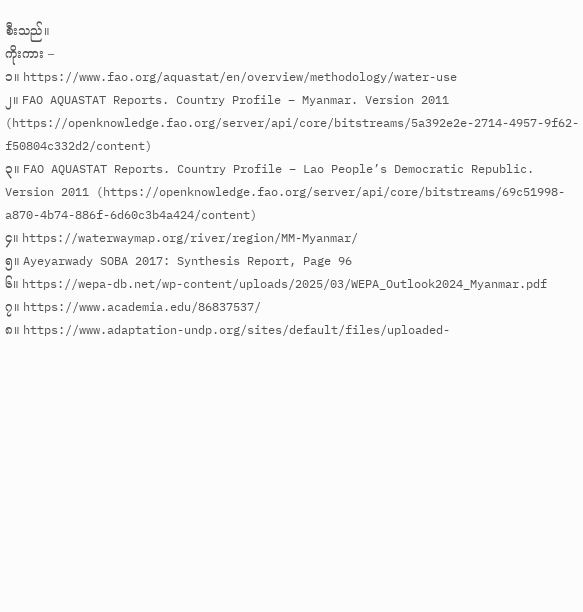စီးသည်။
ကိုးကား –
၁။ https://www.fao.org/aquastat/en/overview/methodology/water-use
၂။ FAO AQUASTAT Reports. Country Profile – Myanmar. Version 2011 (https://openknowledge.fao.org/server/api/core/bitstreams/5a392e2e-2714-4957-9f62-f50804c332d2/content)
၃။ FAO AQUASTAT Reports. Country Profile – Lao People’s Democratic Republic. Version 2011 (https://openknowledge.fao.org/server/api/core/bitstreams/69c51998-a870-4b74-886f-6d60c3b4a424/content)
၄။ https://waterwaymap.org/river/region/MM-Myanmar/
၅။ Ayeyarwady SOBA 2017: Synthesis Report, Page 96
၆။ https://wepa-db.net/wp-content/uploads/2025/03/WEPA_Outlook2024_Myanmar.pdf
၇။ https://www.academia.edu/86837537/
၈။ https://www.adaptation-undp.org/sites/default/files/uploaded-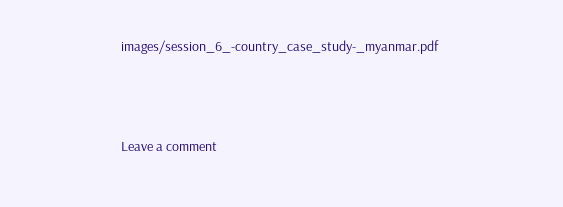images/session_6_-country_case_study-_myanmar.pdf




Leave a comment